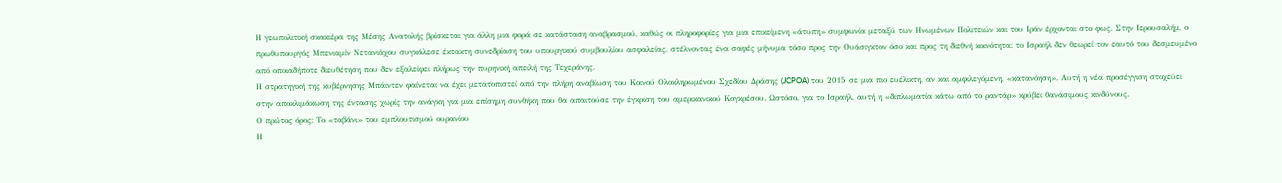Η γεωπολιτική σκακιέρα της Μέσης Ανατολής βρίσκεται για άλλη μια φορά σε κατάσταση αναβρασμού, καθώς οι πληροφορίες για μια επικείμενη «άτυπη» συμφωνία μεταξύ των Ηνωμένων Πολιτειών και του Ιράν έρχονται στο φως. Στην Ιερουσαλήμ, ο πρωθυπουργός Μπενιαμίν Νετανιάχου συγκάλεσε έκτακτη συνεδρίαση του υπουργικού συμβουλίου ασφαλείας, στέλνοντας ένα σαφές μήνυμα τόσο προς την Ουάσιγκτον όσο και προς τη διεθνή κοινότητα: το Ισραήλ δεν θεωρεί τον εαυτό του δεσμευμένο από οποιαδήποτε διευθέτηση που δεν εξαλείφει πλήρως την πυρηνική απειλή της Τεχεράνης.
Η στρατηγική της κυβέρνησης Μπάιντεν φαίνεται να έχει μετατοπιστεί από την πλήρη αναβίωση του Κοινού Ολοκληρωμένου Σχεδίου Δράσης (JCPOA) του 2015 σε μια πιο ευέλικτη, αν και αμφιλεγόμενη, «κατανόηση». Αυτή η νέα προσέγγιση στοχεύει στην αποκλιμάκωση της έντασης χωρίς την ανάγκη για μια επίσημη συνθήκη που θα απαιτούσε την έγκριση του αμερικανικού Κογκρέσου. Ωστόσο, για το Ισραήλ, αυτή η «διπλωματία κάτω από το ραντάρ» κρύβει θανάσιμους κινδύνους.
Ο πρώτος όρος: Το «ταβάνι» του εμπλουτισμού ουρανίου
Η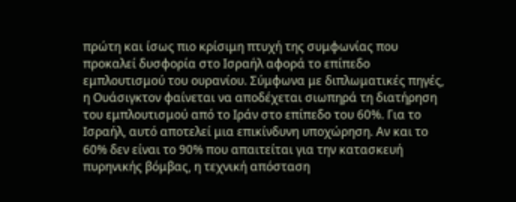πρώτη και ίσως πιο κρίσιμη πτυχή της συμφωνίας που προκαλεί δυσφορία στο Ισραήλ αφορά το επίπεδο εμπλουτισμού του ουρανίου. Σύμφωνα με διπλωματικές πηγές, η Ουάσιγκτον φαίνεται να αποδέχεται σιωπηρά τη διατήρηση του εμπλουτισμού από το Ιράν στο επίπεδο του 60%. Για το Ισραήλ, αυτό αποτελεί μια επικίνδυνη υποχώρηση. Αν και το 60% δεν είναι το 90% που απαιτείται για την κατασκευή πυρηνικής βόμβας, η τεχνική απόσταση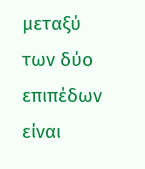μεταξύ των δύο επιπέδων είναι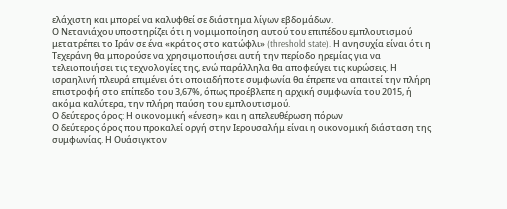ελάχιστη και μπορεί να καλυφθεί σε διάστημα λίγων εβδομάδων.
Ο Νετανιάχου υποστηρίζει ότι η νομιμοποίηση αυτού του επιπέδου εμπλουτισμού μετατρέπει το Ιράν σε ένα «κράτος στο κατώφλι» (threshold state). Η ανησυχία είναι ότι η Τεχεράνη θα μπορούσε να χρησιμοποιήσει αυτή την περίοδο ηρεμίας για να τελειοποιήσει τις τεχνολογίες της, ενώ παράλληλα θα αποφεύγει τις κυρώσεις. Η ισραηλινή πλευρά επιμένει ότι οποιαδήποτε συμφωνία θα έπρεπε να απαιτεί την πλήρη επιστροφή στο επίπεδο του 3,67%, όπως προέβλεπε η αρχική συμφωνία του 2015, ή ακόμα καλύτερα, την πλήρη παύση του εμπλουτισμού.
Ο δεύτερος όρος: Η οικονομική «ένεση» και η απελευθέρωση πόρων
Ο δεύτερος όρος που προκαλεί οργή στην Ιερουσαλήμ είναι η οικονομική διάσταση της συμφωνίας. Η Ουάσιγκτον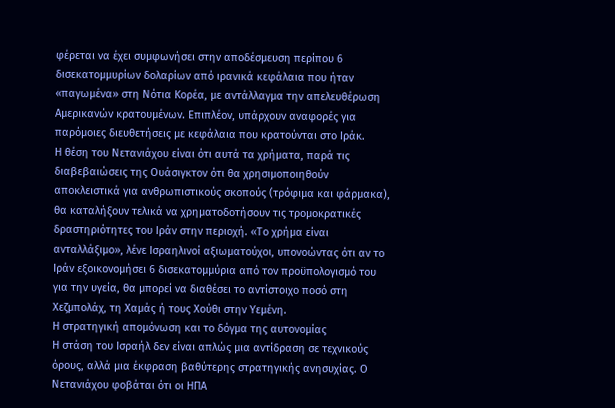φέρεται να έχει συμφωνήσει στην αποδέσμευση περίπου 6 δισεκατομμυρίων δολαρίων από ιρανικά κεφάλαια που ήταν «παγωμένα» στη Νότια Κορέα, με αντάλλαγμα την απελευθέρωση Αμερικανών κρατουμένων. Επιπλέον, υπάρχουν αναφορές για παρόμοιες διευθετήσεις με κεφάλαια που κρατούνται στο Ιράκ.
Η θέση του Νετανιάχου είναι ότι αυτά τα χρήματα, παρά τις διαβεβαιώσεις της Ουάσιγκτον ότι θα χρησιμοποιηθούν αποκλειστικά για ανθρωπιστικούς σκοπούς (τρόφιμα και φάρμακα), θα καταλήξουν τελικά να χρηματοδοτήσουν τις τρομοκρατικές δραστηριότητες του Ιράν στην περιοχή. «Το χρήμα είναι ανταλλάξιμο», λένε Ισραηλινοί αξιωματούχοι, υπονοώντας ότι αν το Ιράν εξοικονομήσει 6 δισεκατομμύρια από τον προϋπολογισμό του για την υγεία, θα μπορεί να διαθέσει το αντίστοιχο ποσό στη Χεζμπολάχ, τη Χαμάς ή τους Χούθι στην Υεμένη.
Η στρατηγική απομόνωση και το δόγμα της αυτονομίας
Η στάση του Ισραήλ δεν είναι απλώς μια αντίδραση σε τεχνικούς όρους, αλλά μια έκφραση βαθύτερης στρατηγικής ανησυχίας. Ο Νετανιάχου φοβάται ότι οι ΗΠΑ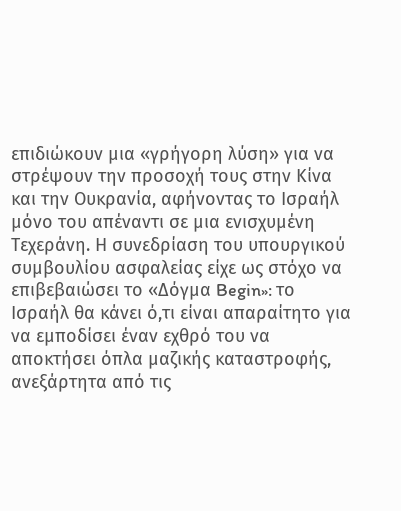επιδιώκουν μια «γρήγορη λύση» για να στρέψουν την προσοχή τους στην Κίνα και την Ουκρανία, αφήνοντας το Ισραήλ μόνο του απέναντι σε μια ενισχυμένη Τεχεράνη. Η συνεδρίαση του υπουργικού συμβουλίου ασφαλείας είχε ως στόχο να επιβεβαιώσει το «Δόγμα Begin»: το Ισραήλ θα κάνει ό,τι είναι απαραίτητο για να εμποδίσει έναν εχθρό του να αποκτήσει όπλα μαζικής καταστροφής, ανεξάρτητα από τις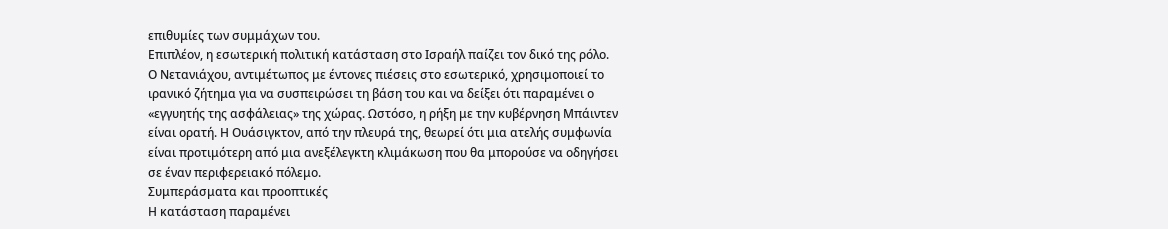επιθυμίες των συμμάχων του.
Επιπλέον, η εσωτερική πολιτική κατάσταση στο Ισραήλ παίζει τον δικό της ρόλο. Ο Νετανιάχου, αντιμέτωπος με έντονες πιέσεις στο εσωτερικό, χρησιμοποιεί το ιρανικό ζήτημα για να συσπειρώσει τη βάση του και να δείξει ότι παραμένει ο «εγγυητής της ασφάλειας» της χώρας. Ωστόσο, η ρήξη με την κυβέρνηση Μπάιντεν είναι ορατή. Η Ουάσιγκτον, από την πλευρά της, θεωρεί ότι μια ατελής συμφωνία είναι προτιμότερη από μια ανεξέλεγκτη κλιμάκωση που θα μπορούσε να οδηγήσει σε έναν περιφερειακό πόλεμο.
Συμπεράσματα και προοπτικές
Η κατάσταση παραμένει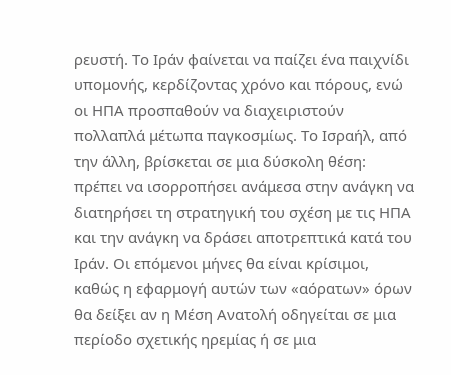ρευστή. Το Ιράν φαίνεται να παίζει ένα παιχνίδι υπομονής, κερδίζοντας χρόνο και πόρους, ενώ οι ΗΠΑ προσπαθούν να διαχειριστούν πολλαπλά μέτωπα παγκοσμίως. Το Ισραήλ, από την άλλη, βρίσκεται σε μια δύσκολη θέση: πρέπει να ισορροπήσει ανάμεσα στην ανάγκη να διατηρήσει τη στρατηγική του σχέση με τις ΗΠΑ και την ανάγκη να δράσει αποτρεπτικά κατά του Ιράν. Οι επόμενοι μήνες θα είναι κρίσιμοι, καθώς η εφαρμογή αυτών των «αόρατων» όρων θα δείξει αν η Μέση Ανατολή οδηγείται σε μια περίοδο σχετικής ηρεμίας ή σε μια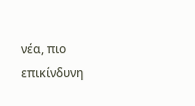νέα, πιο επικίνδυνη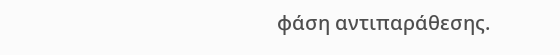φάση αντιπαράθεσης.